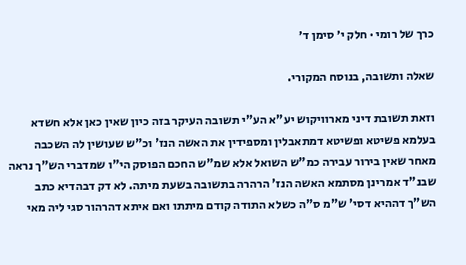כרך של רומי · חלק י׳ סימן ד׳

שאלה ותשובה, בנוסח המקורי.

וזאת תשובת דיני מארוויקוש יע"א הע"י תשובה העיקר בזה כיון שאין כאן אלא חשדא בעלמא פשיטא ופשיטא דמתאבלין ומספידין את האשה הנז' וכ"ש שעושין לה השכבה מאחר שאין בירור עבירה כמ"ש השואל אלא שמ"ש החכם הפוסק הי"ו שמדברי הש"ך נראה שבנ"ד אמרינן מסתמא האשה הנז' הרהרה בתשובה בשעת מיתה. לא דק דבהדיא כתב הש"ך דההיא דסי' ש"מ ס"ה כשלא התודה קודם מיתתו ואם איתא דהרהור סגי ליה מאי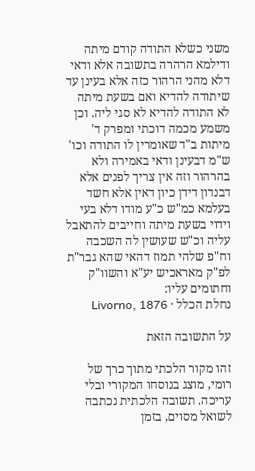משני כשלא התודה קודם מיתה ודילמא הרהרה בתשובה אלא ודאי דלא מהני הרהור כזה אלא בעינן עד שיתודה להדיא ואם בשעת מיתה לא התודה להדיא לא סגי ליה. וכן משמע מכמה דוכתי ומפרק ד' מיתות ב"ד שאומרין לו התודה וכו' ש"מ דבעינן ודאי באמירה ולא בהרהור וזה אין צריך לפנים אלא דבנדון דידן כיון דאין אלא חשד בעלמא כמ"ש כ"ע מודו דלא בעי וידוי בשעת מיתה וחייבים להתאבל עליה וכ"ש שעושין לה השכבה וח"פ שלהי תמוז דהאי שהא גבר"ת לפ"ק מאראכיש יע"א והשוו"ק וחתומים עליו:
נחלת הכלל · Livorno, 1876

על התשובה הזאת

זהו מקור הלכתי מתוך כרך של רומי, מוצג בנוסחו המקורי ובלי עריכה. תשובה הלכתית נכתבה לשואל מסוים, בזמן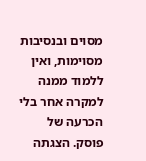מסוים ובנסיבות מסוימות, ואין ללמוד ממנה למקרה אחר בלי הכרעה של פוסק. הצגתה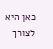כאן היא לצורך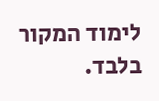לימוד המקור בלבד.